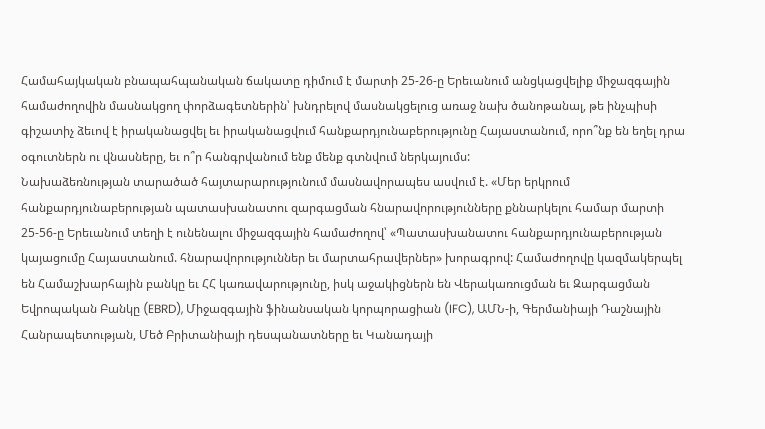Համահայկական բնապահպանական ճակատը դիմում է մարտի 25-26-ը Երեւանում անցկացվելիք միջազգային համաժողովին մասնակցող փորձագետներին՝ խնդրելով մասնակցելուց առաջ նախ ծանոթանալ, թե ինչպիսի գիշատիչ ձեւով է իրականացվել եւ իրականացվում հանքարդյունաբերությունը Հայաստանում, որո՞նք են եղել դրա օգուտներն ու վնասները, եւ ո՞ր հանգրվանում ենք մենք գտնվում ներկայումս:
Նախաձեռնության տարածած հայտարարությունում մասնավորապես ասվում է. «Մեր երկրում հանքարդյունաբերության պատասխանատու զարգացման հնարավորությունները քննարկելու համար մարտի 25-56-ը Երեւանում տեղի է ունենալու միջազգային համաժողով՝ «Պատասխանատու հանքարդյունաբերության կայացումը Հայաստանում. հնարավորություններ եւ մարտահրավերներ» խորագրով: Համաժողովը կազմակերպել են Համաշխարհային բանկը եւ ՀՀ կառավարությունը, իսկ աջակիցներն են Վերակառուցման եւ Զարգացման Եվրոպական Բանկը (EBRD), Միջազգային ֆինանսական կորպորացիան (IFC), ԱՄՆ-ի, Գերմանիայի Դաշնային Հանրապետության, Մեծ Բրիտանիայի դեսպանատները եւ Կանադայի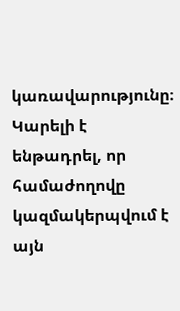կառավարությունը։ Կարելի է ենթադրել, որ համաժողովը կազմակերպվում է այն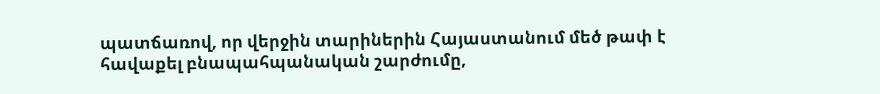պատճառով, որ վերջին տարիներին Հայաստանում մեծ թափ է հավաքել բնապահպանական շարժումը,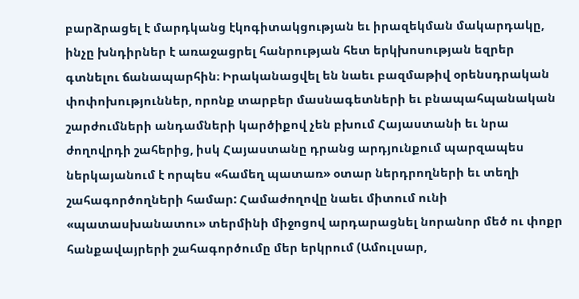բարձրացել է մարդկանց էկոգիտակցության եւ իրազեկման մակարդակը, ինչը խնդիրներ է առաջացրել հանրության հետ երկխոսության եզրեր գտնելու ճանապարհին։ Իրականացվել են նաեւ բազմաթիվ օրենսդրական փոփոխություններ, որոնք տարբեր մասնագետների եւ բնապահպանական շարժումների անդամների կարծիքով չեն բխում Հայաստանի եւ նրա ժողովրդի շահերից, իսկ Հայաստանը դրանց արդյունքում պարզապես ներկայանում է որպես «համեղ պատառ» օտար ներդրողների եւ տեղի շահագործողների համար: Համաժողովը նաեւ միտում ունի «պատասխանատու» տերմինի միջոցով արդարացնել նորանոր մեծ ու փոքր հանքավայրերի շահագործումը մեր երկրում (Ամուլսար,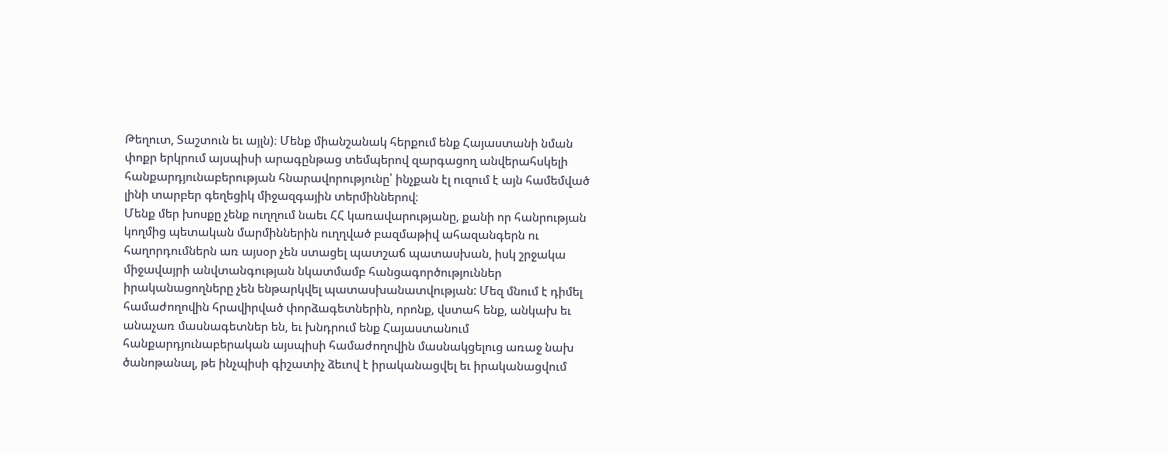Թեղուտ, Տաշտուն եւ այլն)։ Մենք միանշանակ հերքում ենք Հայաստանի նման փոքր երկրում այսպիսի արագընթաց տեմպերով զարգացող անվերահսկելի հանքարդյունաբերության հնարավորությունը՝ ինչքան էլ ուզում է այն համեմված լինի տարբեր գեղեցիկ միջազգային տերմիններով։
Մենք մեր խոսքը չենք ուղղում նաեւ ՀՀ կառավարությանը, քանի որ հանրության կողմից պետական մարմիններին ուղղված բազմաթիվ ահազանգերն ու հաղորդումներն առ այսօր չեն ստացել պատշաճ պատասխան, իսկ շրջակա միջավայրի անվտանգության նկատմամբ հանցագործություններ իրականացողները չեն ենթարկվել պատասխանատվության: Մեզ մնում է դիմել համաժողովին հրավիրված փորձագետներին, որոնք, վստահ ենք, անկախ եւ անաչառ մասնագետներ են, եւ խնդրում ենք Հայաստանում հանքարդյունաբերական այսպիսի համաժողովին մասնակցելուց առաջ նախ ծանոթանալ, թե ինչպիսի գիշատիչ ձեւով է իրականացվել եւ իրականացվում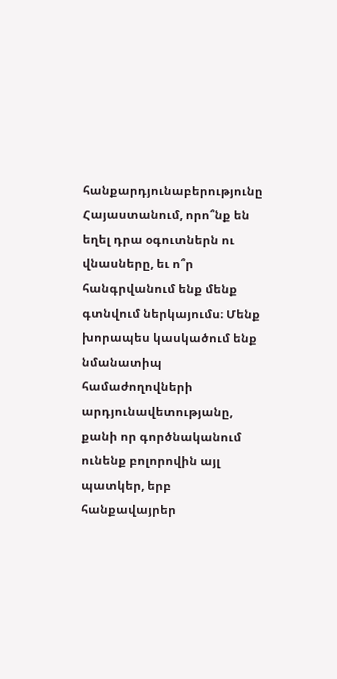հանքարդյունաբերությունը Հայաստանում, որո՞նք են եղել դրա օգուտներն ու վնասները, եւ ո՞ր հանգրվանում ենք մենք գտնվում ներկայումս։ Մենք խորապես կասկածում ենք նմանատիպ համաժողովների արդյունավետությանը, քանի որ գործնականում ունենք բոլորովին այլ պատկեր, երբ հանքավայրեր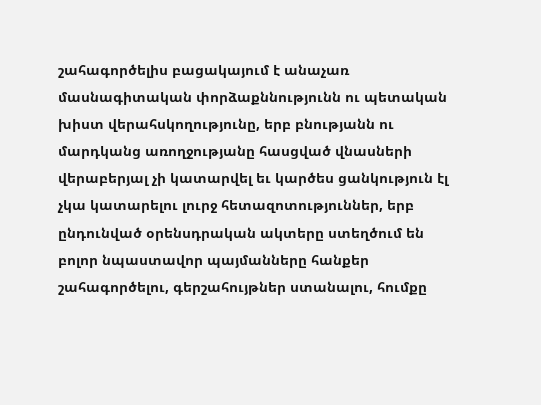շահագործելիս բացակայում է անաչառ մասնագիտական փորձաքննությունն ու պետական խիստ վերահսկողությունը, երբ բնությանն ու մարդկանց առողջությանը հասցված վնասների վերաբերյալ չի կատարվել եւ կարծես ցանկություն էլ չկա կատարելու լուրջ հետազոտություններ, երբ ընդունված օրենսդրական ակտերը ստեղծում են բոլոր նպաստավոր պայմանները հանքեր շահագործելու, գերշահույթներ ստանալու, հումքը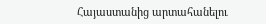Հայաստանից արտահանելու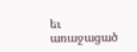եւ առաջացած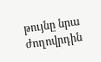թույնը նրա ժողովրդին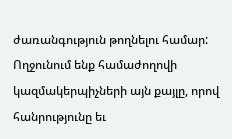ժառանգություն թողնելու համար: Ողջունում ենք համաժողովի կազմակերպիչների այն քայլը, որով հանրությունը եւ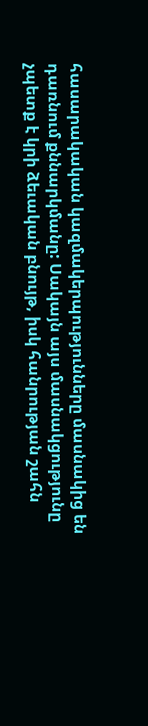հասարակական կազմակերպությունները մասնակից են դառնում քննարկմանը: Սակայն այս մասնակցությունը չպետք է կրի ձեւական բնույթ, իսկ հանրության շահն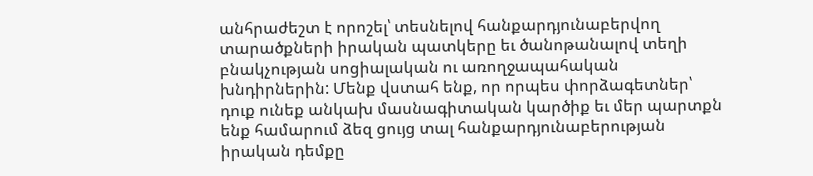անհրաժեշտ է որոշել՝ տեսնելով հանքարդյունաբերվող տարածքների իրական պատկերը եւ ծանոթանալով տեղի բնակչության սոցիալական ու առողջապահական խնդիրներին: Մենք վստահ ենք, որ որպես փորձագետներ՝ դուք ունեք անկախ մասնագիտական կարծիք եւ մեր պարտքն ենք համարում ձեզ ցույց տալ հանքարդյունաբերության իրական դեմքը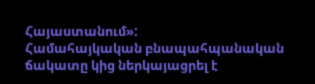Հայաստանում»:
Համահայկական բնապահպանական ճակատը կից ներկայացրել է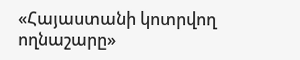«Հայաստանի կոտրվող ողնաշարը»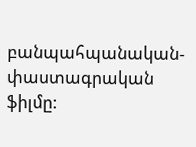բանպահպանական-փաստագրական ֆիլմը: